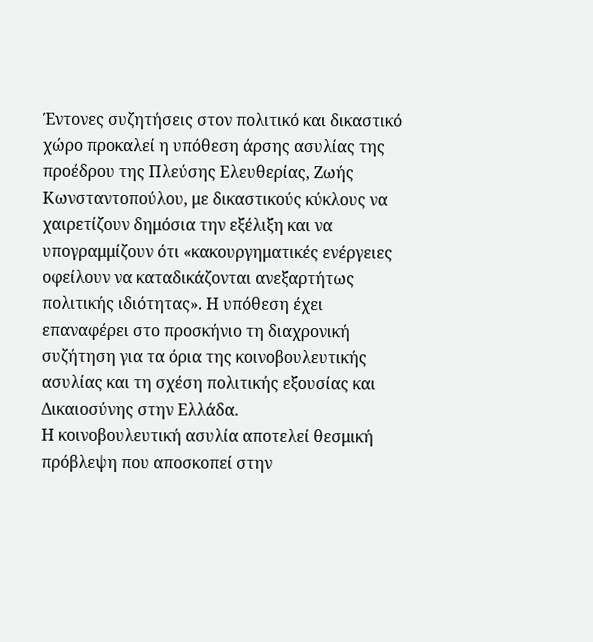Έντονες συζητήσεις στον πολιτικό και δικαστικό χώρο προκαλεί η υπόθεση άρσης ασυλίας της προέδρου της Πλεύσης Ελευθερίας, Ζωής Κωνσταντοπούλου, με δικαστικούς κύκλους να χαιρετίζουν δημόσια την εξέλιξη και να υπογραμμίζουν ότι «κακουργηματικές ενέργειες οφείλουν να καταδικάζονται ανεξαρτήτως πολιτικής ιδιότητας». Η υπόθεση έχει επαναφέρει στο προσκήνιο τη διαχρονική συζήτηση για τα όρια της κοινοβουλευτικής ασυλίας και τη σχέση πολιτικής εξουσίας και Δικαιοσύνης στην Ελλάδα.
Η κοινοβουλευτική ασυλία αποτελεί θεσμική πρόβλεψη που αποσκοπεί στην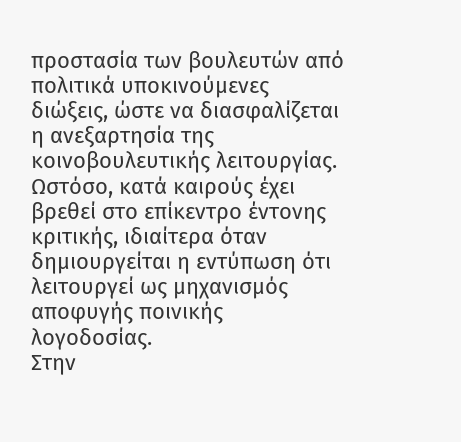προστασία των βουλευτών από πολιτικά υποκινούμενες διώξεις, ώστε να διασφαλίζεται η ανεξαρτησία της κοινοβουλευτικής λειτουργίας. Ωστόσο, κατά καιρούς έχει βρεθεί στο επίκεντρο έντονης κριτικής, ιδιαίτερα όταν δημιουργείται η εντύπωση ότι λειτουργεί ως μηχανισμός αποφυγής ποινικής λογοδοσίας.
Στην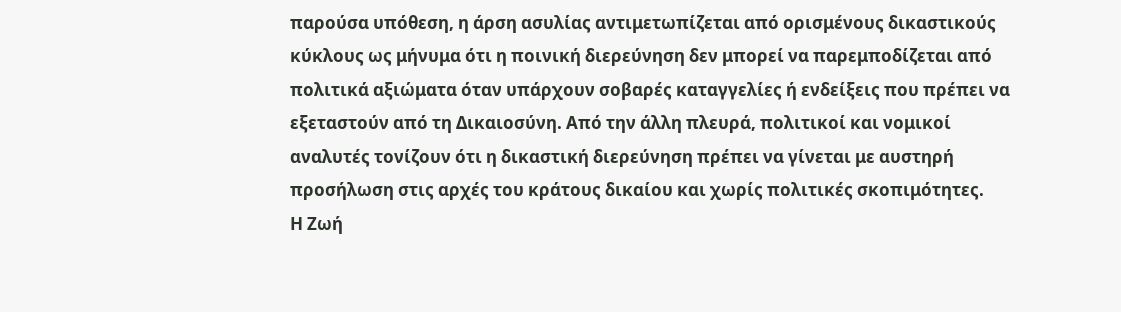παρούσα υπόθεση, η άρση ασυλίας αντιμετωπίζεται από ορισμένους δικαστικούς κύκλους ως μήνυμα ότι η ποινική διερεύνηση δεν μπορεί να παρεμποδίζεται από πολιτικά αξιώματα όταν υπάρχουν σοβαρές καταγγελίες ή ενδείξεις που πρέπει να εξεταστούν από τη Δικαιοσύνη. Από την άλλη πλευρά, πολιτικοί και νομικοί αναλυτές τονίζουν ότι η δικαστική διερεύνηση πρέπει να γίνεται με αυστηρή προσήλωση στις αρχές του κράτους δικαίου και χωρίς πολιτικές σκοπιμότητες.
Η Ζωή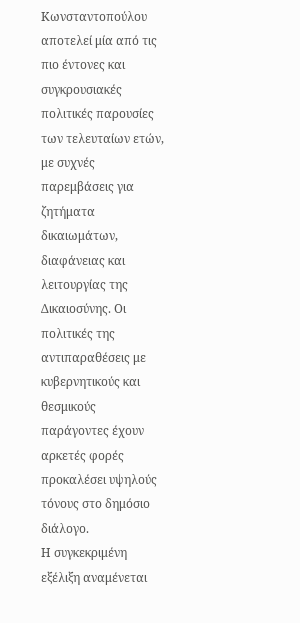Κωνσταντοπούλου αποτελεί μία από τις πιο έντονες και συγκρουσιακές πολιτικές παρουσίες των τελευταίων ετών, με συχνές παρεμβάσεις για ζητήματα δικαιωμάτων, διαφάνειας και λειτουργίας της Δικαιοσύνης. Οι πολιτικές της αντιπαραθέσεις με κυβερνητικούς και θεσμικούς παράγοντες έχουν αρκετές φορές προκαλέσει υψηλούς τόνους στο δημόσιο διάλογο.
Η συγκεκριμένη εξέλιξη αναμένεται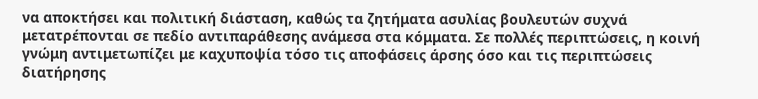να αποκτήσει και πολιτική διάσταση, καθώς τα ζητήματα ασυλίας βουλευτών συχνά μετατρέπονται σε πεδίο αντιπαράθεσης ανάμεσα στα κόμματα. Σε πολλές περιπτώσεις, η κοινή γνώμη αντιμετωπίζει με καχυποψία τόσο τις αποφάσεις άρσης όσο και τις περιπτώσεις διατήρησης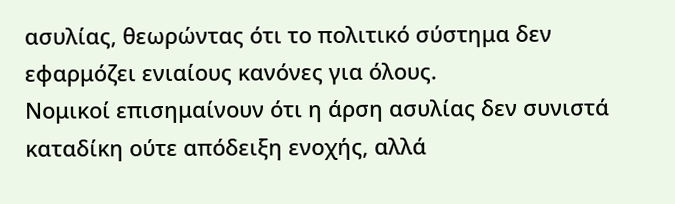ασυλίας, θεωρώντας ότι το πολιτικό σύστημα δεν εφαρμόζει ενιαίους κανόνες για όλους.
Νομικοί επισημαίνουν ότι η άρση ασυλίας δεν συνιστά καταδίκη ούτε απόδειξη ενοχής, αλλά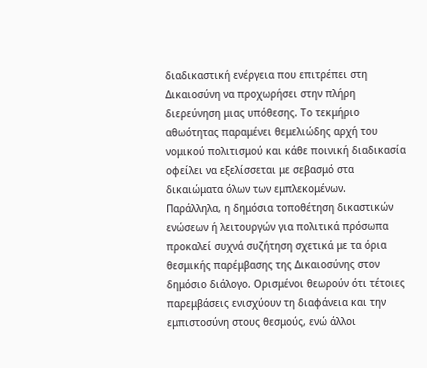διαδικαστική ενέργεια που επιτρέπει στη Δικαιοσύνη να προχωρήσει στην πλήρη διερεύνηση μιας υπόθεσης. Το τεκμήριο αθωότητας παραμένει θεμελιώδης αρχή του νομικού πολιτισμού και κάθε ποινική διαδικασία οφείλει να εξελίσσεται με σεβασμό στα δικαιώματα όλων των εμπλεκομένων.
Παράλληλα, η δημόσια τοποθέτηση δικαστικών ενώσεων ή λειτουργών για πολιτικά πρόσωπα προκαλεί συχνά συζήτηση σχετικά με τα όρια θεσμικής παρέμβασης της Δικαιοσύνης στον δημόσιο διάλογο. Ορισμένοι θεωρούν ότι τέτοιες παρεμβάσεις ενισχύουν τη διαφάνεια και την εμπιστοσύνη στους θεσμούς, ενώ άλλοι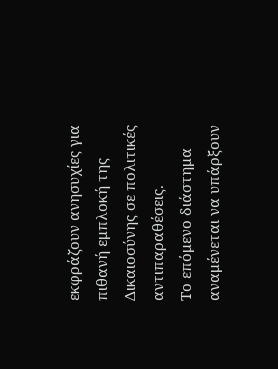εκφράζουν ανησυχίες για πιθανή εμπλοκή της Δικαιοσύνης σε πολιτικές αντιπαραθέσεις.
Το επόμενο διάστημα αναμένεται να υπάρξουν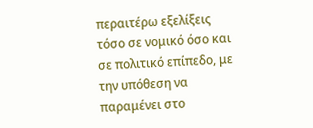περαιτέρω εξελίξεις τόσο σε νομικό όσο και σε πολιτικό επίπεδο, με την υπόθεση να παραμένει στο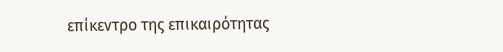επίκεντρο της επικαιρότητας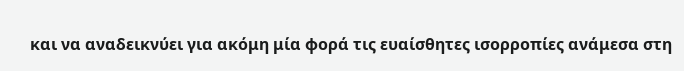και να αναδεικνύει για ακόμη μία φορά τις ευαίσθητες ισορροπίες ανάμεσα στη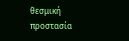θεσμική προστασία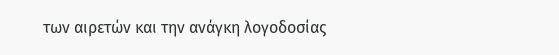των αιρετών και την ανάγκη λογοδοσίας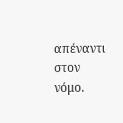απέναντι στον νόμο.